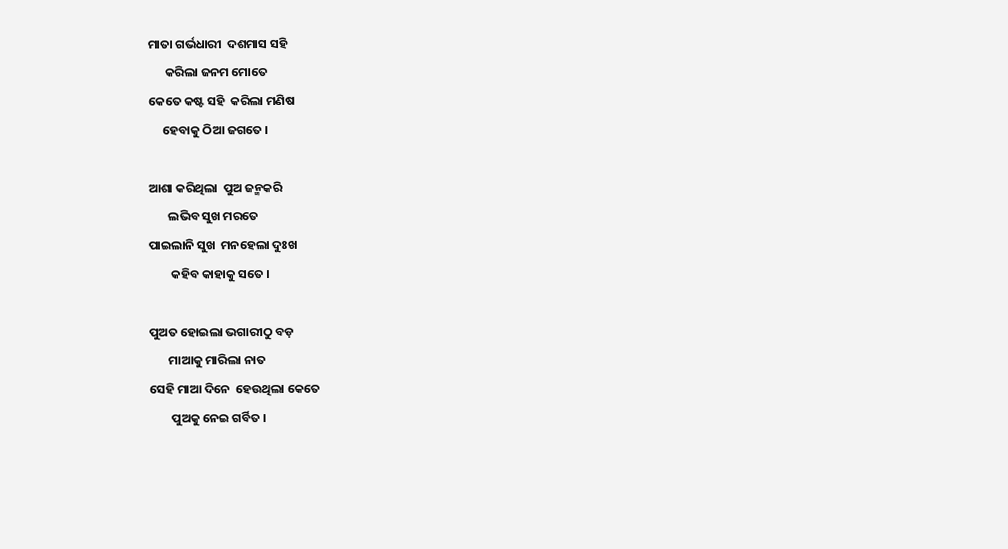ମାତା ଗର୍ଭଧାରୀ  ଦଶମାସ ସହି
      କରିଲା ଜନମ ମୋତେ
କେତେ କଷ୍ଟ ସହି  କରିଲା ମଣିଷ
     ହେବାକୁ ଠିଆ ଜଗତେ ।

ଆଶା କରିଥିଲା  ପୁଅ ଜନ୍ମକରି
       ଲଭିବ ସୁଖ ମରତେ
ପାଇଲାନି ସୁଖ  ମନହେଲା ଦୁଃଖ
        କହିବ କାହାକୁ ସତେ ।

ପୁଅତ ହୋଇଲା ଭଗାରୀଠୁ ବଡ଼
       ମାଆକୁ ମାରିଲା ନାତ
ସେହି ମାଆ ଦିନେ  ହେଉଥିଲା କେତେ
        ପୁଅକୁ ନେଇ ଗର୍ବିତ ।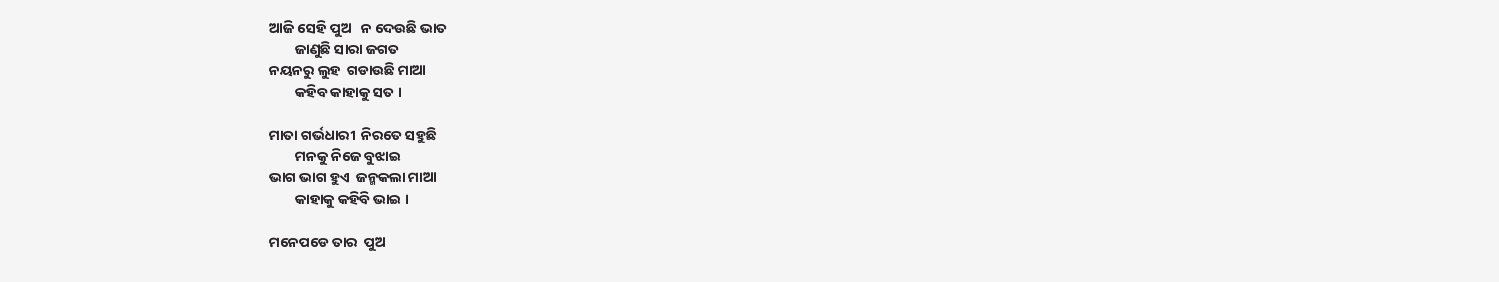ଆଜି ସେହି ପୁଅ   ନ ଦେଉଛି ଭାତ
        ଜାଣୁଛି ସାରା ଜଗତ
ନୟନରୁ ଲୁହ  ଗଡାଉଛି ମାଆ
        କହିବ କାହାକୁ ସତ ।

ମାତା ଗର୍ଭଧାରୀ  ନିରତେ ସହୁଛି
        ମନକୁ ନିଜେ ବୁଝାଇ
ଭାଗ ଭାଗ ହୁଏ  ଜନ୍ମକଲା ମାଆ
        କାହାକୁ କହିବି ଭାଇ ।

ମନେପଡେ ତାର  ପୁଅ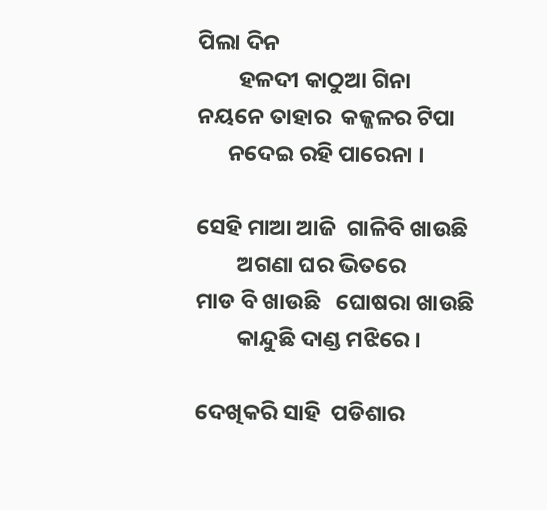ପିଲା ଦିନ
        ହଳଦୀ କାଠୁଆ ଗିନା
ନୟନେ ତାହାର  କଜ୍ଜଳର ଟିପା
      ନଦେଇ ରହି ପାରେନା ।

ସେହି ମାଆ ଆଜି  ଗାଳିବି ଖାଉଛି
        ଅଗଣା ଘର ଭିତରେ
ମାଡ ବି ଖାଉଛି   ଘୋଷରା ଖାଉଛି
        କାନ୍ଦୁଛି ଦାଣ୍ଡ ମଝିରେ ।

ଦେଖିକରି ସାହି  ପଡିଶାର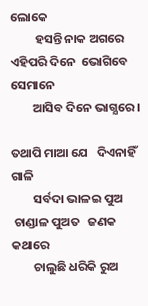ଲୋକେ
         ହସନ୍ତି ନାକ ଅଗରେ
ଏହିପରି ଦିନେ  ଭୋଗିବେ ସେମାନେ
        ଆସିବ ଦିନେ ଭାଗ୍ଯରେ ।

ତଥାପି ମାଆ ଯେ   ଦିଏନାହିଁ ଗାଳି
        ସର୍ବଦା ଭାଳଇ ପୁଅ
 ଚାଣ୍ଡାଳ ପୁଅତ   ଜଣକ କଥାରେ
        ଚାଲୁଛି ଧରିକି ରୁଅ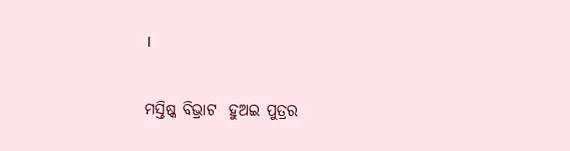।

ମସ୍ତିଷ୍କ ବିଭ୍ରାଟ  ହୁଅଇ ପୁତ୍ରର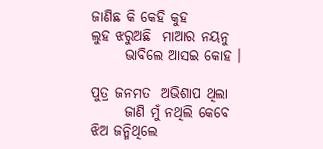ଜାଣିଛ କି କେହି କୁହ
ଲୁହ ଝରୁଅଛି  ମାଆର ନୟନୁ
      ଭାବିଲେ ଆସଇ କୋହ ।

ପୁତ୍ର ଜନମତ  ଅଭିଶାପ ଥିଲା
      ଜାଣି ମୁଁ ନଥିଲି କେବେ
ଝିଅ ଜନ୍ମିଥିଲେ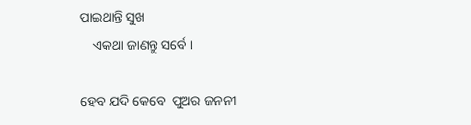ପାଇଥାନ୍ତି ସୁଖ
    ଏକଥା ଜାଣନ୍ତୁ ସର୍ବେ ।

ହେବ ଯଦି କେବେ  ପୁଅର ଜନନୀ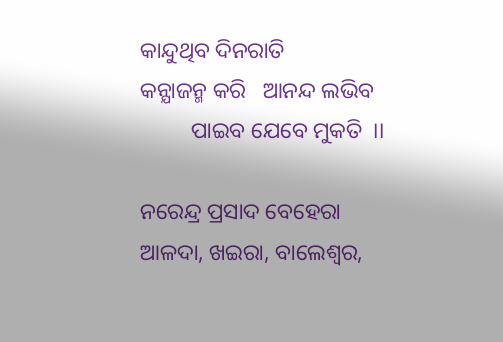କାନ୍ଦୁଥିବ ଦିନରାତି
କନ୍ଯାଜନ୍ମ କରି   ଆନନ୍ଦ ଲଭିବ
         ପାଇବ ଯେବେ ମୁକତି  ।।

ନରେନ୍ଦ୍ର ପ୍ରସାଦ ବେହେରା
ଆଳଦା, ଖଇରା, ବାଲେଶ୍ବର,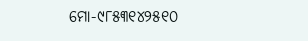ମୋ-୯୮୫୩୧୪୨୫୧୦